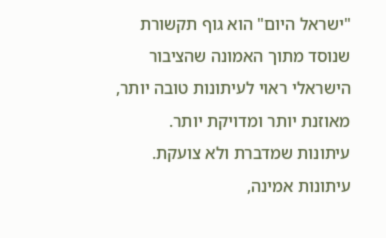"ישראל היום" הוא גוף תקשורת שנוסד מתוך האמונה שהציבור הישראלי ראוי לעיתונות טובה יותר, מאוזנת יותר ומדויקת יותר. עיתונות שמדברת ולא צועקת. עיתונות אמינה,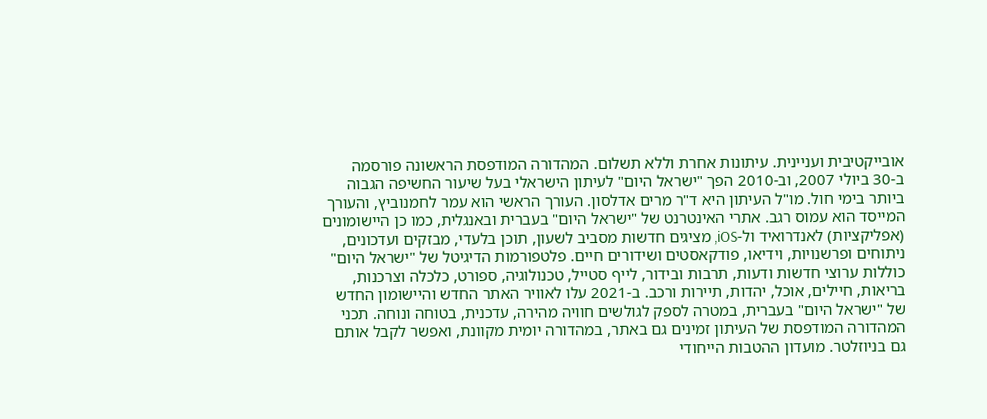אובייקטיבית ועניינית. עיתונות אחרת וללא תשלום. המהדורה המודפסת הראשונה פורסמה ב-30 ביולי 2007, וב-2010 הפך "ישראל היום" לעיתון הישראלי בעל שיעור החשיפה הגבוה ביותר בימי חול. מו"ל העיתון היא ד"ר מרים אדלסון. העורך הראשי הוא עמר לחמנוביץ, והעורך המייסד הוא עמוס רגב. אתרי האינטרנט של "ישראל היום" בעברית ובאנגלית, כמו כן היישומונים (אפליקציות) לאנדרואיד ול-iOS, מציגים חדשות מסביב לשעון, תוכן בלעדי, מבזקים ועדכונים, ניתוחים ופרשנויות, וידיאו, פודקאסטים ושידורים חיים. פלטפורמות הדיגיטל של "ישראל היום" כוללות ערוצי חדשות ודעות, תרבות ובידור, לייף סטייל, טכנולוגיה, ספורט, כלכלה וצרכנות, בריאות, חיילים, אוכל, יהדות, תיירות ורכב. ב-2021 עלו לאוויר האתר החדש והיישומון החדש של "ישראל היום" בעברית, במטרה לספק לגולשים חוויה מהירה, עדכנית, בטוחה ונוחה. תכני המהדורה המודפסת של העיתון זמינים גם באתר, במהדורה יומית מקוונת, ואפשר לקבל אותם גם בניוזלטר. מועדון ההטבות הייחודי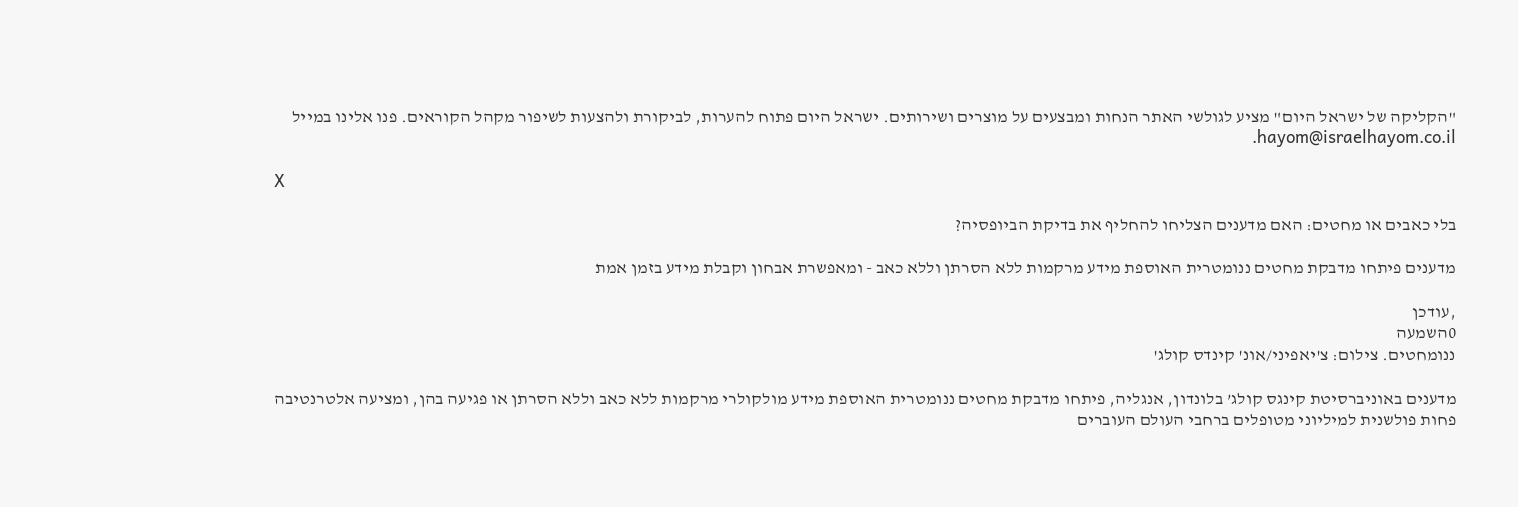"הקליקה של ישראל היום" מציע לגולשי האתר הנחות ומבצעים על מוצרים ושירותים. ישראל היום פתוח להערות, לביקורת ולהצעות לשיפור מקהל הקוראים. פנו אלינו במייל hayom@israelhayom.co.il.

X

בלי כאבים או מחטים: האם מדענים הצליחו להחליף את בדיקת הביופסיה?

מדענים פיתחו מדבקת מחטים ננומטרית האוספת מידע מרקמות ללא הסרתן וללא כאב - ומאפשרת אבחון וקבלת מידע בזמן אמת

,עודכן
0השמעה
ננומחטים. צילום: צ'יאפיני/אונ' קינדס קולג'

מדענים באוניברסיטת קינגס קולג’ בלונדון, אנגליה, פיתחו מדבקת מחטים ננומטרית האוספת מידע מולקולרי מרקמות ללא כאב וללא הסרתן או פגיעה בהן, ומציעה אלטרנטיבה פחות פולשנית למיליוני מטופלים ברחבי העולם העוברים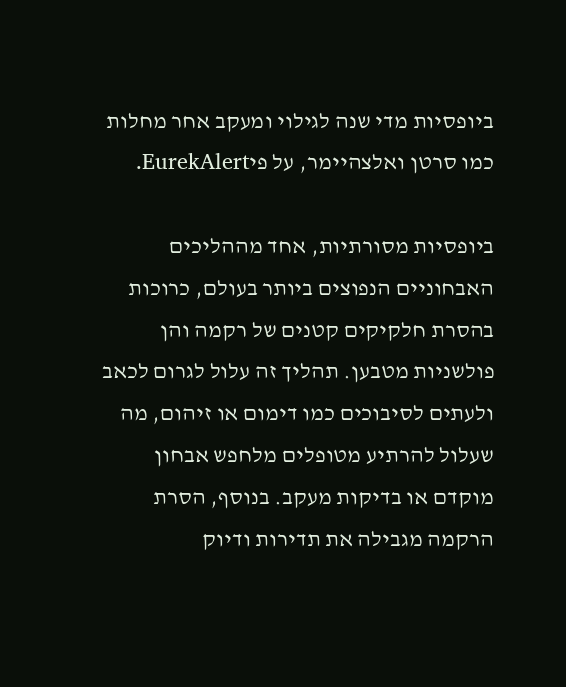ביופסיות מדי שנה לגילוי ומעקב אחר מחלות כמו סרטן ואלצהיימר, על פיEurekAlert.

ביופסיות מסורתיות, אחד מההליכים האבחוניים הנפוצים ביותר בעולם, כרוכות בהסרת חלקיקים קטנים של רקמה והן פולשניות מטבען. תהליך זה עלול לגרום לכאב ולעתים לסיבוכים כמו דימום או זיהום, מה שעלול להרתיע מטופלים מלחפש אבחון מוקדם או בדיקות מעקב. בנוסף, הסרת הרקמה מגבילה את תדירות ודיוק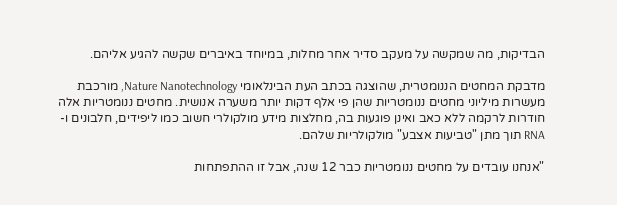הבדיקות, מה שמקשה על מעקב סדיר אחר מחלות, במיוחד באיברים שקשה להגיע אליהם.

מדבקת המחטים הננומטרית, שהוצגה בכתב העת הבינלאומי Nature Nanotechnology, מורכבת מעשרות מיליוני מחטים ננומטריות שהן פי אלף דקות יותר משערה אנושית. מחטים ננומטריות אלה חודרות לרקמה ללא כאב ואינן פוגעות בה, מחלצות מידע מולקולרי חשוב כמו ליפידים, חלבונים ו-RNA תוך מתן "טביעות אצבע" מולקולריות שלהם.

"אנחנו עובדים על מחטים ננומטריות כבר 12 שנה, אבל זו ההתפתחות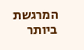המרגשת ביותר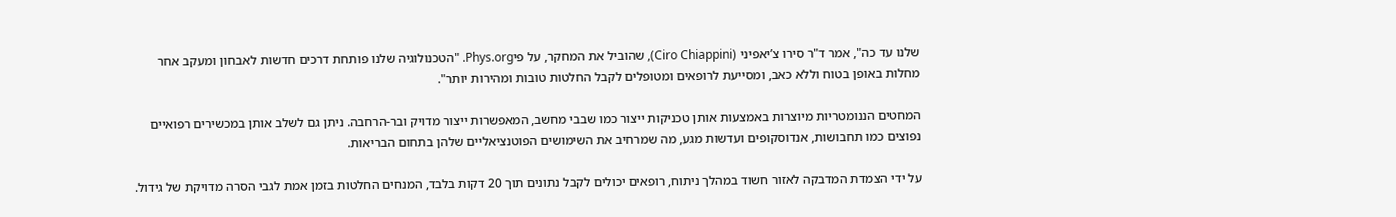שלנו עד כה", אמר ד"ר סירו צ’יאפיני (Ciro Chiappini), שהוביל את המחקר, על פיPhys.org. "הטכנולוגיה שלנו פותחת דרכים חדשות לאבחון ומעקב אחר מחלות באופן בטוח וללא כאב, ומסייעת לרופאים ומטופלים לקבל החלטות טובות ומהירות יותר".

המחטים הננומטריות מיוצרות באמצעות אותן טכניקות ייצור כמו שבבי מחשב, המאפשרות ייצור מדויק ובר-הרחבה. ניתן גם לשלב אותן במכשירים רפואיים נפוצים כמו תחבושות, אנדוסקופים ועדשות מגע, מה שמרחיב את השימושים הפוטנציאליים שלהן בתחום הבריאות.

על ידי הצמדת המדבקה לאזור חשוד במהלך ניתוח, רופאים יכולים לקבל נתונים תוך 20 דקות בלבד, המנחים החלטות בזמן אמת לגבי הסרה מדויקת של גידול.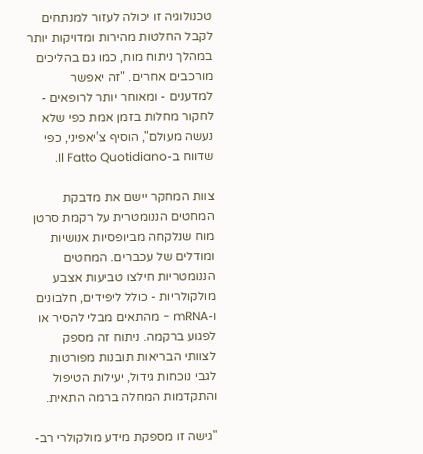טכנולוגיה זו יכולה לעזור למנתחים לקבל החלטות מהירות ומדויקות יותר במהלך ניתוח מוח, כמו גם בהליכים מורכבים אחרים. "זה יאפשר למדענים - ומאוחר יותר לרופאים - לחקור מחלות בזמן אמת כפי שלא נעשה מעולם", הוסיף צ’יאפיני, כפי שדווח ב-Il Fatto Quotidiano.

צוות המחקר יישם את מדבקת המחטים הננומטרית על רקמת סרטן מוח שנלקחה מביופסיות אנושיות ומודלים של עכברים. המחטים הננומטריות חילצו טביעות אצבע מולקולריות - כולל ליפידים, חלבונים ו-mRNA - מהתאים מבלי להסיר או לפגוע ברקמה. ניתוח זה מספק לצוותי הבריאות תובנות מפורטות לגבי נוכחות גידול, יעילות הטיפול והתקדמות המחלה ברמה התאית.

"גישה זו מספקת מידע מולקולרי רב-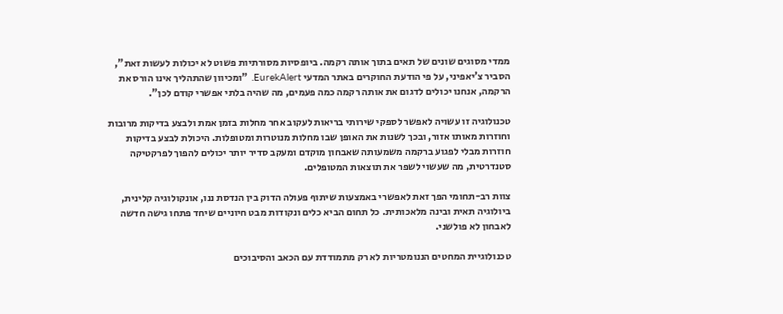ממדי מסוגים שונים של תאים בתוך אותה רקמה. ביופסיות מסורתיות פשוט לא יכולות לעשות זאת", הסביר צ’יאפיני, על פי הודעת החוקרים באתר המדעי EurekAlert. "ומכיוון שהתהליך אינו הורס את הרקמה, אנחנו יכולים לדגום את אותה רקמה כמה פעמים, מה שהיה בלתי אפשרי קודם לכן".

טכנולוגיה זו עשויה לאפשר לספקי שירותי בריאות לעקוב אחר מחלות בזמן אמת ולבצע בדיקות מרובות וחוזרות מאותו אזור, ובכך לשנות את האופן שבו מחלות מנוטרות ומטופלות. היכולת לבצע בדיקות חוזרות מבלי לפגוע ברקמה משמעותה שאבחון מוקדם ומעקב סדיר יותר יכולים להפוך לפרקטיקה סטנדרטית, מה שעשוי לשפר את תוצאות המטופלים.

צוות רב-תחומי הפך זאת לאפשרי באמצעות שיתוף פעולה הדוק בין הנדסת ננו, אונקולוגיה קלינית, ביולוגיה תאית ובינה מלאכותית. כל תחום הביא כלים ונקודות מבט חיוניים שיחד פתחו גישה חדשה לאבחון לא פולשני.

טכנולוגיית המחטים הננומטריות לא רק מתמודדת עם הכאב והסיבוכים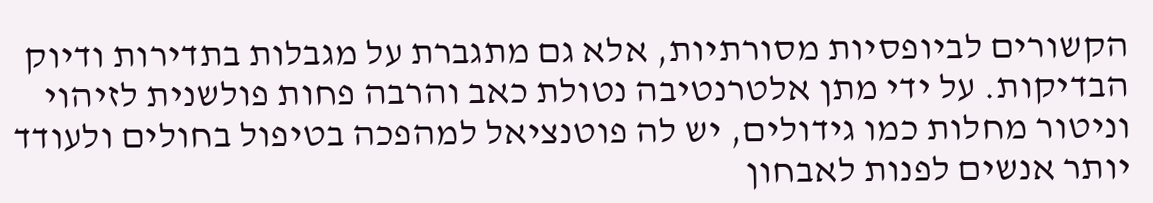הקשורים לביופסיות מסורתיות, אלא גם מתגברת על מגבלות בתדירות ודיוק הבדיקות. על ידי מתן אלטרנטיבה נטולת כאב והרבה פחות פולשנית לזיהוי וניטור מחלות כמו גידולים, יש לה פוטנציאל למהפכה בטיפול בחולים ולעודד יותר אנשים לפנות לאבחון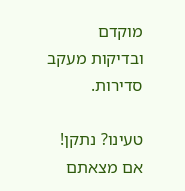מוקדם ובדיקות מעקב סדירות.

טעינו? נתקן! אם מצאתם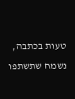טעות בכתבה, נשמח שתשתפו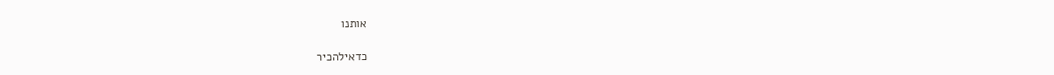אותנו

כדאילהכיר